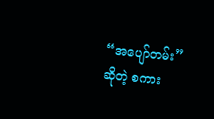“အပျော်တမ်း” ဆိုတဲ့ စကား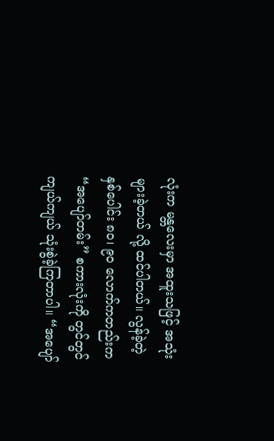လုံးက မန္တလေးမှာ အထူးသဖြင့် အသုံးများခဲ့တယ် လို့ ထင်ပါတယ်။ လွန်ခဲ့တဲ့ နှစ်ပေါင်း ၈၀၊ ၉၀ လောက်ကတည်းက “အပျော်တမ်း” စကားလုံးကို တွင်တွင်ကျယ်ကျယ် သုံးစွဲခဲ့ကြတာပါ။ “အပျော်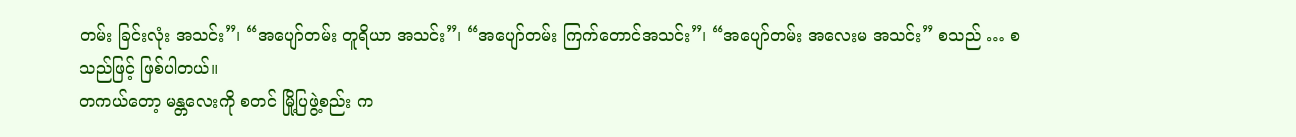တမ်း ခြင်းလုံး အသင်း”၊ “အပျော်တမ်း တူရိယာ အသင်း”၊ “အပျော်တမ်း ကြက်တောင်အသင်း”၊ “အပျော်တမ်း အလေးမ အသင်း” စသည် … စသည်ဖြင့် ဖြစ်ပါတယ်။
တကယ်တော့ မန္တလေးကို စတင် မြို့ပြဖွဲ့စည်း က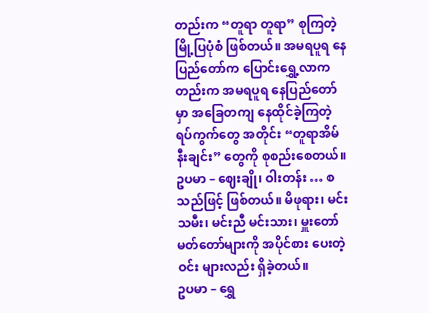တည်းက “တူရာ တူရာ” စုကြတဲ့ မြို့ပြပုံစံ ဖြစ်တယ်။ အမရပူရ နေပြည်တော်က ပြောင်းရွှေ့လာကတည်းက အမရပူရ နေပြည်တော်မှာ အခြေတကျ နေထိုင်ခဲ့ကြတဲ့ ရပ်ကွက်တွေ အတိုင်း “တူရာအိမ်နီးချင်း” တွေကို စုစည်းစေတယ်။ ဥပမာ – ဈေးချို၊ ဝါးတန်း … စသည်ဖြင့် ဖြစ်တယ်။ မိဖုရား၊ မင်းသမီး၊ မင်းညီ မင်းသား၊ မှူးတော် မတ်တော်များကို အပိုင်စား ပေးတဲ့ ဝင်း များလည်း ရှိခဲ့တယ်။
ဥပမာ – ရွှေ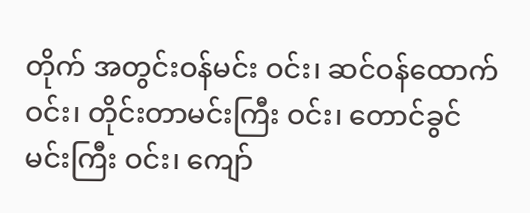တိုက် အတွင်းဝန်မင်း ဝင်း၊ ဆင်ဝန်ထောက် ဝင်း၊ တိုင်းတာမင်းကြီး ဝင်း၊ တောင်ခွင်မင်းကြီး ဝင်း၊ ကျော်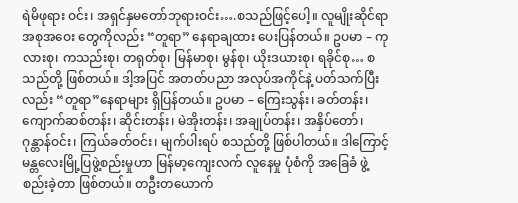ရဲမိဖုရား ဝင်း၊ အရှင်နှမတော်ဘုရားဝင်း….စသည်ဖြင့်ပေါ့။ လူမျိုးဆိုင်ရာ အစုအဝေး တွေကိုလည်း “တူရာ” နေရာချထား ပေးပြန်တယ်။ ဥပမာ – ကုလားစု၊ ကသည်းစု၊ တရုတ်စု၊ မြန်မာစု၊ မွန်စု၊ ယိုးဒယားစု၊ ရခိုင်စု… စသည်တို့ ဖြစ်တယ်။ ဒါ့အပြင် အတတ်ပညာ အလုပ်အကိုင်နဲ့ ပတ်သက်ပြီး လည်း “တူရာ”နေရာများ ရှိပြန်တယ်။ ဥပမာ – ကြေးသွန်း၊ ခတ်တန်း၊ ကျောက်ဆစ်တန်း၊ ဆိုင်းတန်း၊ မဲအိုးတန်း၊ အချုပ်တန်း၊ အနှိပ်တော်၊ ဂုန္တာန်ဝင်း၊ ကြယ်ခတ်ဝင်း၊ မျက်ပါးရပ် စသည်တို့ ဖြစ်ပါတယ်။ ဒါကြောင့် မန္တလေးမြို့ပြဖွဲ့စည်းမှုဟာ မြန်မာ့ကျေးလက် လူနေမှု ပုံစံကို အခြေခံ ဖွဲ့စည်းခဲ့တာ ဖြစ်တယ်။ တဦးတယောက်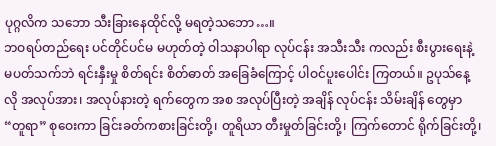ပုဂ္ဂလိက သဘော သီးခြားနေထိုင်လို့ မရတဲ့သဘော…။
ဘဝရပ်တည်ရေး ပင်တိုင်ပင်မ မဟုတ်တဲ့ ဝါသနာပါရာ လုပ်ငန်း အသီးသီး ကလည်း စီးပွားရေးနဲ့ မပတ်သက်ဘဲ ရင်းနှီးမှု စိတ်ရင်း စိတ်ဓာတ် အခြေခံကြောင့် ပါဝင်ပူးပေါင်း ကြတယ်။ ဥပုသ်နေ့လို အလုပ်အား၊ အလုပ်နားတဲ့ ရက်တွေက အစ အလုပ်ပြီးတဲ့ အချိန် လုပ်ငန်း သိမ်းချိန် တွေမှာ “တူရာ” စုဝေးကာ ခြင်းခတ်ကစားခြင်းတို့၊ တူရိယာ တီးမှုတ်ခြင်းတို့၊ ကြက်တောင် ရိုက်ခြင်းတို့၊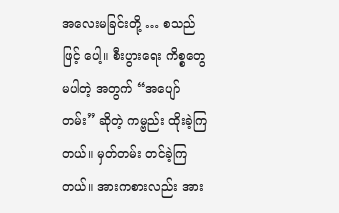အလေးမခြင်းတို့ … စသည်ဖြင့် ပေါ့။ စီးပွားရေး ကိစ္စတွေ မပါတဲ့ အတွက် “အပျော်တမ်း” ဆိုတဲ့ ကမ္ဗည်း ထိုးခဲ့ကြ တယ်။ မှတ်တမ်း တင်ခဲ့ကြတယ်။ အားကစားလည်း အား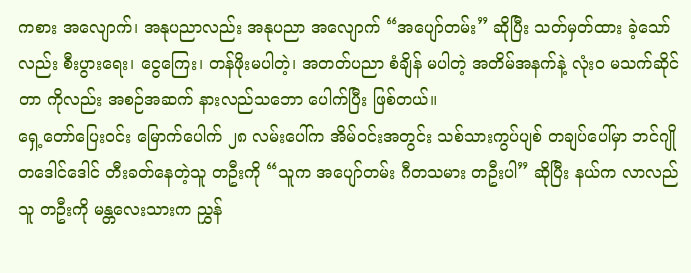ကစား အလျောက်၊ အနုပညာလည်း အနုပညာ အလျောက် “အပျော်တမ်း” ဆိုပြီး သတ်မှတ်ထား ခဲ့သော်လည်း စီးပွားရေး၊ ငွေကြေး၊ တန်ဖိုးမပါတဲ့၊ အတတ်ပညာ စံချိန် မပါတဲ့ အတိမ်အနက်နဲ့ လုံးဝ မသက်ဆိုင်တာ ကိုလည်း အစဉ်အဆက် နားလည်သဘော ပေါက်ပြီး ဖြစ်တယ်။
ရှေ့တော်ပြေးဝင်း မြောက်ပေါက် ၂၈ လမ်းပေါ်က အိမ်ဝင်းအတွင်း သစ်သားကွပ်ပျစ် တချပ်ပေါ်မှာ ဘင်ဂျို တဒေါင်ဒေါင် တီးခတ်နေတဲ့သူ တဦးကို “သူက အပျော်တမ်း ဂီတသမား တဦးပါ” ဆိုပြီး နယ်က လာလည်သူ တဦးကို မန္တလေးသားက ညွှန်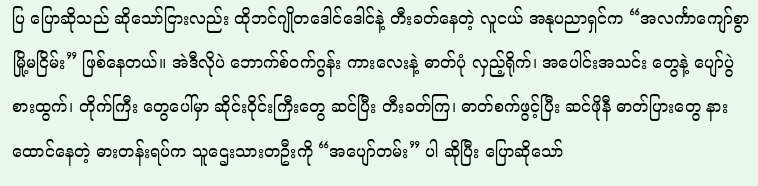ပြ ပြောဆိုသည် ဆိုသော်ငြားလည်း ထိုဘင်ဂျိုတဒေါင်ဒေါင်နဲ့ တီးခတ်နေတဲ့ လူငယ် အနုပညာရှင်က “အလင်္ကာကျော်စွာ မြို့မငြိမ်း” ဖြစ်နေတယ်။ အဲဒီလိုပဲ ဘောက်စ်ဝက်ဂွန်း ကားလေးနဲ့ ဓာတ်ပုံ လှည့်ရိုက်၊ အပေါင်းအသင်း တွေနဲ့ ပျော်ပွဲစားထွက်၊ တိုက်ကြီး တွေပေါ်မှာ ဆိုင်းဝိုင်းကြီးတွေ ဆင်ပြီး တီးခတ်ကြ၊ ဓာတ်စက်ဖွင့်ပြီး ဆင်ဖိုနီ ဓာတ်ပြားတွေ နားထောင်နေတဲ့ ဓားတန်းရပ်က သူဌေးသားတဦးကို “အပျော်တမ်း” ပါ ဆိုပြီး ပြောဆိုသော်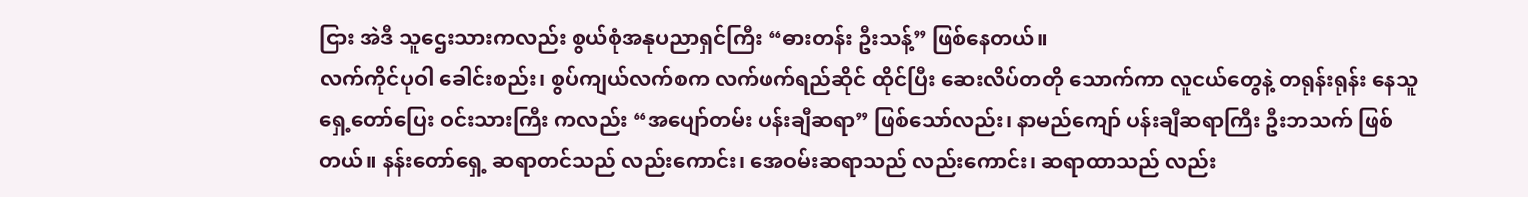ငြား အဲဒီ သူဌေးသားကလည်း စွယ်စုံအနုပညာရှင်ကြီး “ဓားတန်း ဦးသန့်” ဖြစ်နေတယ်။
လက်ကိုင်ပုဝါ ခေါင်းစည်း၊ စွပ်ကျယ်လက်စက လက်ဖက်ရည်ဆိုင် ထိုင်ပြီး ဆေးလိပ်တတို သောက်ကာ လူငယ်တွေနဲ့ တရုန်းရုန်း နေသူ ရှေ့တော်ပြေး ဝင်းသားကြီး ကလည်း “အပျော်တမ်း ပန်းချီဆရာ” ဖြစ်သော်လည်း၊ နာမည်ကျော် ပန်းချီဆရာကြီး ဦးဘသက် ဖြစ်တယ်။ နန်းတော်ရှေ့ ဆရာတင်သည် လည်းကောင်း၊ အေဝမ်းဆရာသည် လည်းကောင်း၊ ဆရာထာသည် လည်း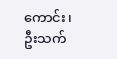ကောင်း၊ ဦးသက်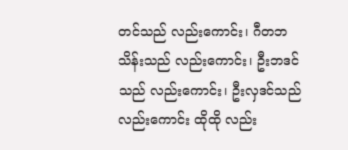တင်သည် လည်းကောင်း၊ ဂီတဘသိန်းသည် လည်းကောင်း၊ ဦးဘဒင်သည် လည်းကောင်း၊ ဦးလှဒင်သည် လည်းကောင်း ထိုထို လည်း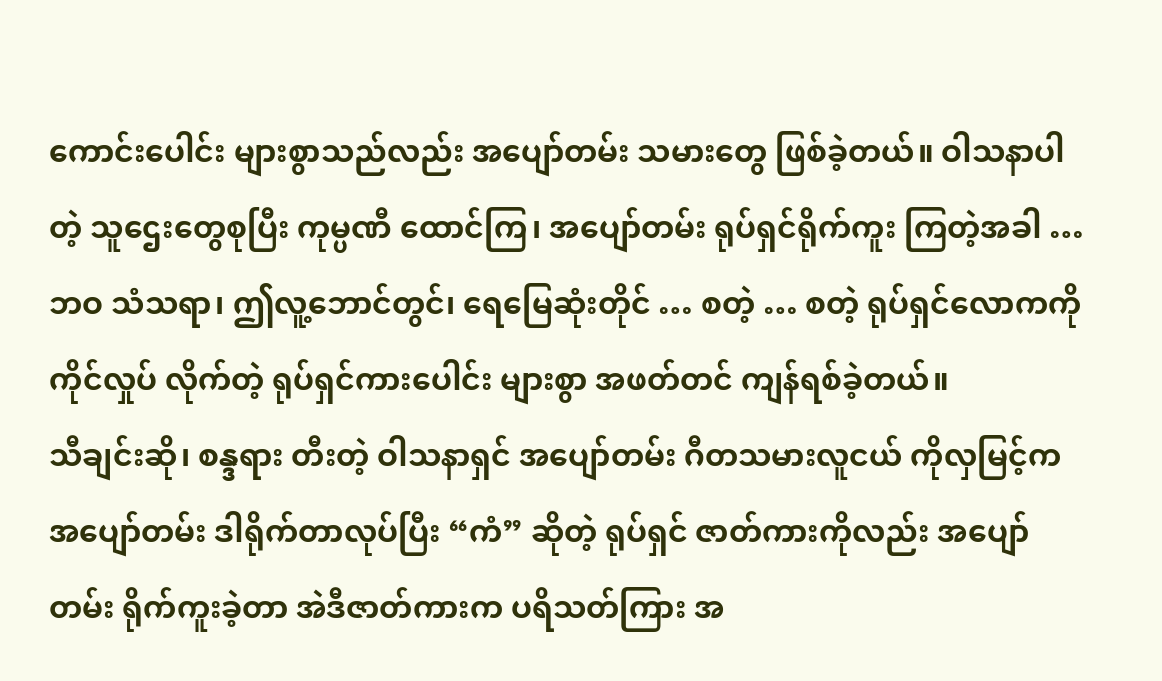ကောင်းပေါင်း များစွာသည်လည်း အပျော်တမ်း သမားတွေ ဖြစ်ခဲ့တယ်။ ဝါသနာပါတဲ့ သူဌေးတွေစုပြီး ကုမ္ပဏီ ထောင်ကြ၊ အပျော်တမ်း ရုပ်ရှင်ရိုက်ကူး ကြတဲ့အခါ … ဘဝ သံသရာ၊ ဤလူ့ဘောင်တွင်၊ ရေမြေဆုံးတိုင် … စတဲ့ … စတဲ့ ရုပ်ရှင်လောကကို ကိုင်လှုပ် လိုက်တဲ့ ရုပ်ရှင်ကားပေါင်း များစွာ အဖတ်တင် ကျန်ရစ်ခဲ့တယ်။
သီချင်းဆို၊ စန္ဒရား တီးတဲ့ ဝါသနာရှင် အပျော်တမ်း ဂီတသမားလူငယ် ကိုလှမြင့်က အပျော်တမ်း ဒါရိုက်တာလုပ်ပြီး “ကံ” ဆိုတဲ့ ရုပ်ရှင် ဇာတ်ကားကိုလည်း အပျော်တမ်း ရိုက်ကူးခဲ့တာ အဲဒီဇာတ်ကားက ပရိသတ်ကြား အ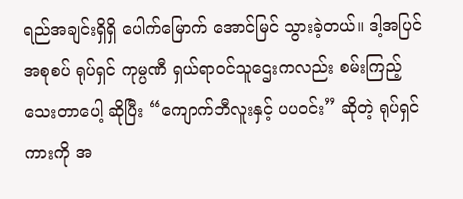ရည်အချင်းရှိရှိ ပေါက်မြောက် အောင်မြင် သွားခဲ့တယ်။ ဒါ့အပြင် အစုစပ် ရုပ်ရှင် ကုမ္ပဏီ ရှယ်ရာဝင်သူဌေးကလည်း စမ်းကြည့် သေးတာပေါ့ ဆိုပြီး “ကျောက်ဘီလူးနှင့် ပပဝင်း” ဆိုတဲ့ ရုပ်ရှင်ကားကို အ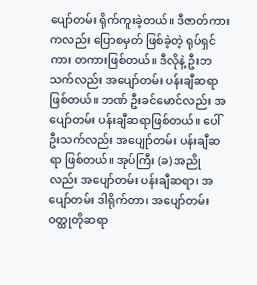ပျော်တမ်း ရိုက်ကူးခဲ့တယ်။ ဒီဇာတ်ကားကလည်း ပြောစမှတ် ဖြစ်ခဲ့တဲ့ ရုပ်ရှင်ကား တကားဖြစ်တယ်။ ဒီလိုနဲ့ ဦးဘသက်လည်း အပျော်တမ်း ပန်းချီဆရာ ဖြစ်တယ်။ ဘဏ် ဦးခင်မောင်လည်း အပျော်တမ်း ပန်းချီဆရာဖြစ်တယ်။ ပေါ်ဦးသက်လည်း အပျေုာ်တမ်း ပန်းချီဆရာ ဖြစ်တယ်။ အုပ်ကြီး (ခ) အညိုလည်း အပျော်တမ်း ပန်းချီဆရာ၊ အပျော်တမ်း ဒါရိုက်တာ၊ အပျော်တမ်း ဝတ္ထုတိုဆရာ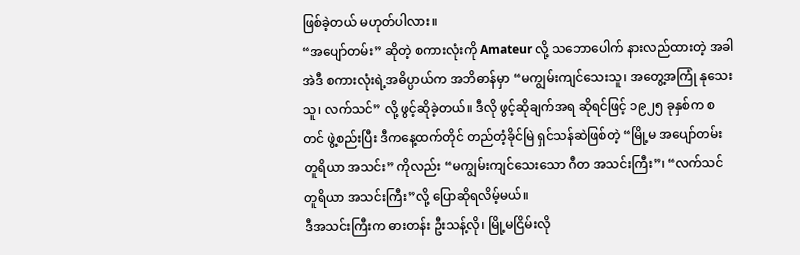ဖြစ်ခဲ့တယ် မဟုတ်ပါလား။
“အပျော်တမ်း” ဆိုတဲ့ စကားလုံးကို Amateur လို့ သဘောပေါက် နားလည်ထားတဲ့ အခါ အဲဒီ စကားလုံးရဲ့အဓိပ္ပာယ်က အဘိဓာန်မှာ “မကျွမ်းကျင်သေးသူ၊ အတွေ့အကြုံ နုသေးသူ၊ လက်သင်” လို့ ဖွင့်ဆိုခဲ့တယ်။ ဒီလို ဖွင့်ဆိုချက်အရ ဆိုရင်ဖြင့် ၁၉၂၅ ခုနှစ်က စတင် ဖွဲ့စည်းပြီး ဒီကနေ့ထက်တိုင် တည်တံ့ခိုင်မြဲ ရှင်သန်ဆဲဖြစ်တဲ့ “မြို့မ အပျော်တမ်း တူရိယာ အသင်း” ကိုလည်း “မကျွမ်းကျင်သေးသော ဂီတ အသင်းကြီး”၊ “လက်သင်တူရိယာ အသင်းကြီး”လို့ ပြောဆိုရလိမ့်မယ်။
ဒီအသင်းကြီးက ဓားတန်း ဦးသန့်လို၊ မြို့မငြိမ်းလို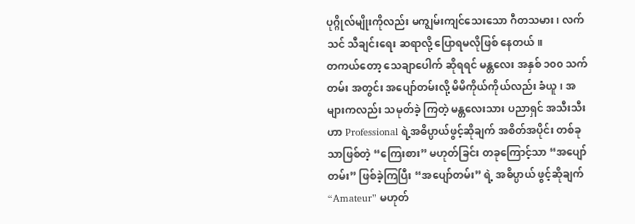ပုဂ္ဂိုလ်မျိုးကိုလည်း မကျွမ်းကျင်သေးသော ဂီတသမား၊ လက်သင် သီချင်းရေး ဆရာလို့ ပြောရမလိုဖြစ် နေတယ်။
တကယ်တော့ သေချာပေါက် ဆိုရရင် မန္တလေး အနှစ် ၁၀၀ သက်တမ်း အတွင်း အပျော်တမ်းလို့ မိမိကိုယ်ကိုယ်လည်း ခံယူ၊ အများကလည်း သမုတ်ခဲ့ ကြတဲ့ မန္တလေးသား ပညာရှင် အသီးသီးဟာ Professional ရဲ့အဓိပ္ပာယ်ဖွင့်ဆိုချက် အစိတ်အပိုင်း တစ်ခုသာဖြစ်တဲ့ “ကြေးစား” မဟုတ်ခြင်း တခုကြောင့်သာ “အပျော်တမ်း” ဖြစ်ခဲ့ကြပြီး “အပျော်တမ်း” ရဲ့ အဓိပ္ပာယ် ဖွင့်ဆိုချက် “Amateur” မဟုတ်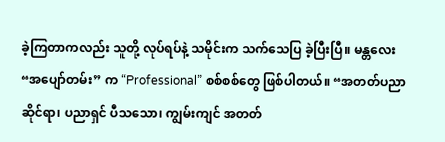ခဲ့ကြတာကလည်း သူတို့ လုပ်ရပ်နဲ့ သမိုင်းက သက်သေပြ ခဲ့ပြီးပြီ။ မန္တလေး “အပျော်တမ်း” က “Professional” စစ်စစ်တွေ ဖြစ်ပါတယ်။ “အတတ်ပညာ ဆိုင်ရာ၊ ပညာရှင် ပီသသော၊ ကျွမ်းကျင် အတတ်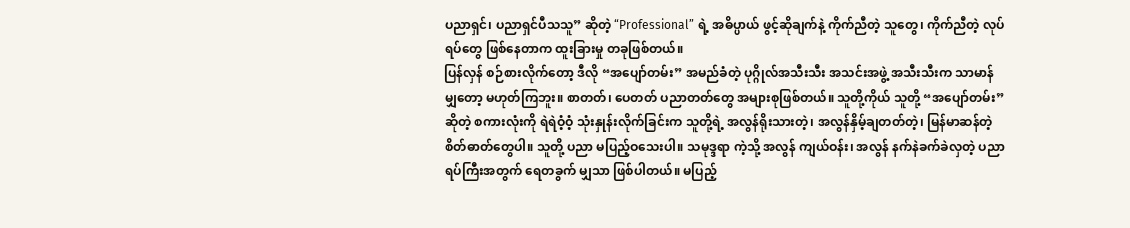ပညာရှင်၊ ပညာရှင်ပီသသူ” ဆိုတဲ့ “Professional” ရဲ့ အဓိပ္ပာယ် ဖွင့်ဆိုချက်နဲ့ ကိုက်ညီတဲ့ သူတွေ၊ ကိုက်ညီတဲ့ လုပ်ရပ်တွေ ဖြစ်နေတာက ထူးခြားမှု တခုဖြစ်တယ်။
ပြန်လှန် စဉ်စားလိုက်တော့ ဒီလို “အပျော်တမ်း” အမည်ခံတဲ့ ပုဂ္ဂိုလ်အသီးသီး အသင်းအဖွဲ့ အသီးသီးက သာမာန်မျှတော့ မဟုတ်ကြဘူး။ စာတတ်၊ ပေတတ် ပညာတတ်တွေ အများစုဖြစ်တယ်။ သူတို့ကိုယ် သူတို့ “အပျော်တမ်း” ဆိုတဲ့ စကားလုံးကို ရဲရဲဝံ့ဝံ့ သုံးနှုန်းလိုက်ခြင်းက သူတို့ရဲ့ အလွန်ရိုးသားတဲ့၊ အလွန်နှိမ့်ချတတ်တဲ့၊ မြန်မာဆန်တဲ့ စိတ်ဓာတ်တွေပါ။ သူတို့ ပညာ မပြည့်ဝသေးပါ။ သမုဒ္ဒရာ ကဲ့သို့ အလွန် ကျယ်ဝန်း၊ အလွန် နက်နဲခက်ခဲလှတဲ့ ပညာရပ်ကြီးအတွက် ရေတခွက် မျှသာ ဖြစ်ပါတယ်။ မပြည့်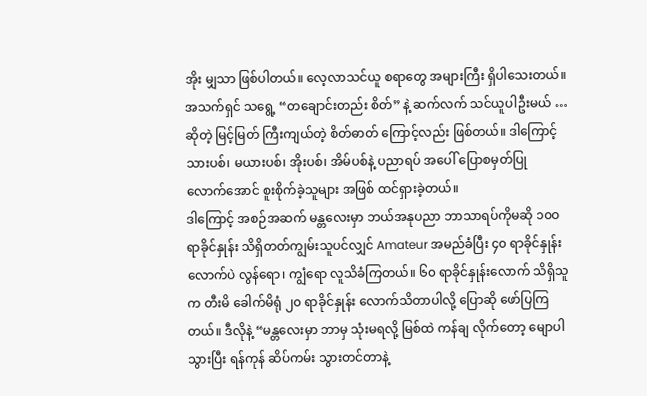အိုး မျှသာ ဖြစ်ပါတယ်။ လေ့လာသင်ယူ စရာတွေ အများကြီး ရှိပါသေးတယ်။ အသက်ရှင် သရွေ့ “တချောင်းတည်း စိတ်” နဲ့ ဆက်လက် သင်ယူပါဦးမယ် … ဆိုတဲ့ မြင့်မြတ် ကြီးကျယ်တဲ့ စိတ်ဓာတ် ကြောင့်လည်း ဖြစ်တယ်။ ဒါကြောင့် သားပစ်၊ မယားပစ်၊ အိုးပစ်၊ အိမ်ပစ်နဲ့ ပညာရပ် အပေါ် ပြောစမှတ်ပြု လောက်အောင် စူးစိုက်ခဲ့သူများ အဖြစ် ထင်ရှားခဲ့တယ်။
ဒါကြောင့် အစဉ်အဆက် မန္တလေးမှာ ဘယ်အနုပညာ ဘာသာရပ်ကိုမဆို ၁၀ဝ ရာခိုင်နှုန်း သိရှိတတ်ကျွမ်းသူပင်လျှင် Amateur အမည်ခံပြီး ၄၀ ရာခိုင်နှုန်း လောက်ပဲ လွန်ရော၊ ကျွံရော လူသိခံကြတယ်။ ၆၀ ရာခိုင်နှုန်းလောက် သိရှိသူက တီးမိ ခေါက်မိရုံ ၂၀ ရာခိုင်နှုန်း လောက်သိတာပါလို့ ပြောဆို ဖော်ပြကြတယ်။ ဒီလိုနဲ့ “မန္တလေးမှာ ဘာမှ သုံးမရလို့ မြစ်ထဲ ကန်ချ လိုက်တော့ မျောပါသွားပြီး ရန်ကုန် ဆိပ်ကမ်း သွားတင်တာနဲ့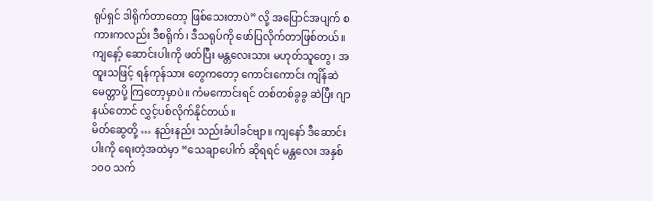ရုပ်ရှင် ဒါရိုက်တာတော့ ဖြစ်သေးတာပဲ” လို့ အပြောင်အပျက် စကားကလည်း ဒီစရိုက်၊ ဒီသရုပ်ကို ဖော်ပြလိုက်တာဖြစ်တယ်။
ကျနော့် ဆောင်းပါးကို ဖတ်ပြီး မန္တလေးသား မဟုတ်သူတွေ၊ အထူးသဖြင့် ရန်ကုန်သား တွေကတော့ ကောင်းကောင်း ကျိန်ဆဲ မေတ္တာပို့ ကြတော့မှာပဲ။ ကံမကောင်းရင် တစ်တစ်ခွခွ ဆဲပြီး ဂျာနယ်တောင် လွှင့်ပစ်လိုက်နိုင်တယ်။
မိတ်ဆွေတို့ … နည်းနည်း သည်းခံပါခင်ဗျာ။ ကျနော် ဒီဆောင်းပါးကို ရေးတဲ့အထဲမှာ “သေချာပေါက် ဆိုရရင် မန္တလေး အနှစ် ၁၀ဝ သက်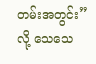တမ်းအတွင်း” လို့ သေသေ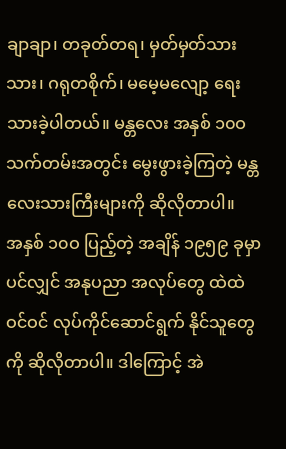ချာချာ၊ တခုတ်တရ၊ မှတ်မှတ်သားသား၊ ဂရုတစိုက်၊ မမေ့မလျော့ ရေးသားခဲ့ပါတယ်။ မန္တလေး အနှစ် ၁၀ဝ သက်တမ်းအတွင်း မွေးဖွားခဲ့ကြတဲ့ မန္တလေးသားကြီးများကို ဆိုလိုတာပါ။
အနှစ် ၁၀ဝ ပြည့်တဲ့ အချိန် ၁၉၅၉ ခုမှာပင်လျှင် အနုပညာ အလုပ်တွေ ထဲထဲဝင်ဝင် လုပ်ကိုင်ဆောင်ရွက် နိုင်သူတွေကို ဆိုလိုတာပါ။ ဒါကြောင့် အဲ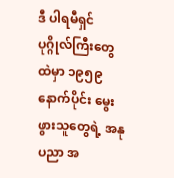ဒီ ပါရမီရှင် ပုဂ္ဂိုလ်ကြီးတွေ ထဲမှာ ၁၉၅၉ နောက်ပိုင်း မွေးဖွားသူတွေရဲ့ အနုပညာ အ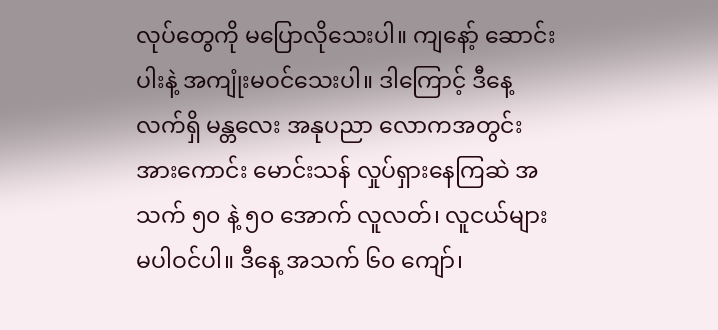လုပ်တွေကို မပြောလိုသေးပါ။ ကျနော့် ဆောင်းပါးနဲ့ အကျုံးမဝင်သေးပါ။ ဒါကြောင့် ဒီနေ့လက်ရှိ မန္တလေး အနုပညာ လောကအတွင်း အားကောင်း မောင်းသန် လှုပ်ရှားနေကြဆဲ အသက် ၅၀ နဲ့ ၅၀ အောက် လူလတ်၊ လူငယ်များ မပါဝင်ပါ။ ဒီနေ့ အသက် ၆၀ ကျော်၊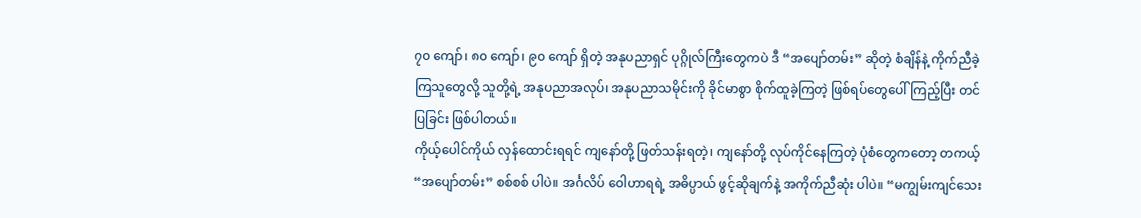၇၀ ကျော်၊ ၈၀ ကျော်၊ ၉၀ ကျော် ရှိတဲ့ အနုပညာရှင် ပုဂ္ဂိုလ်ကြီးတွေကပဲ ဒီ “အပျော်တမ်း” ဆိုတဲ့ စံချိန်နဲ့ ကိုက်ညီခဲ့ ကြသူတွေလို့ သူတို့ရဲ့ အနုပညာအလုပ်၊ အနုပညာသမိုင်းကို ခိုင်မာစွာ စိုက်ထူခဲ့ကြတဲ့ ဖြစ်ရပ်တွေပေါ် ကြည့်ပြီး တင်ပြခြင်း ဖြစ်ပါတယ်။
ကိုယ့်ပေါင်ကိုယ် လှန်ထောင်းရရင် ကျနော်တို့ ဖြတ်သန်းရတဲ့၊ ကျနော်တို့ လုပ်ကိုင်နေကြတဲ့ ပုံစံတွေကတော့ တကယ့် “အပျော်တမ်း” စစ်စစ် ပါပဲ။ အင်္ဂလိပ် ဝေါဟာရရဲ့ အဓိပ္ပာယ် ဖွင့်ဆိုချက်နဲ့ အကိုက်ညီဆုံး ပါပဲ။ “မကျွမ်းကျင်သေး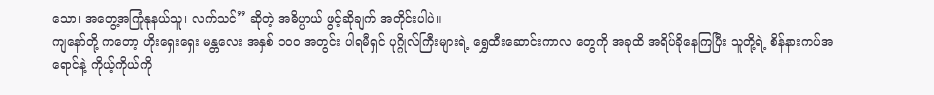သော၊ အတွေ့အကြုံနုနယ်သူ၊ လက်သင်” ဆိုတဲ့ အဓိပ္ပာယ် ဖွင့်ဆိုချက် အတိုင်းပါပဲ။
ကျနော်တို့ ကတော့ ဟိုးရှေးရှေး မန္တလေး အနှစ် ၁၀ဝ အတွင်း ပါရမီရှင် ပုဂ္ဂိုလ်ကြီးများရဲ့ ရွှေထီးဆောင်းကာလ တွေကို အခုထိ အရိပ်ခိုနေကြပြီး သူတို့ရဲ့ စိန်နားကပ်အရောင်နဲ့ ကိုယ့်ကိုယ်ကို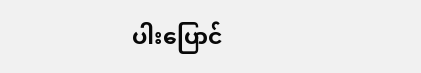ပါးပြောင်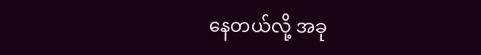နေတယ်လို့ အခု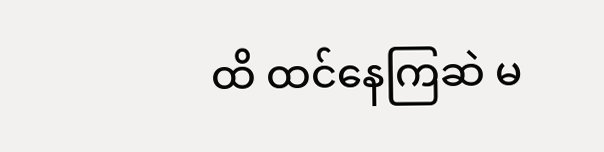ထိ ထင်နေကြဆဲ မ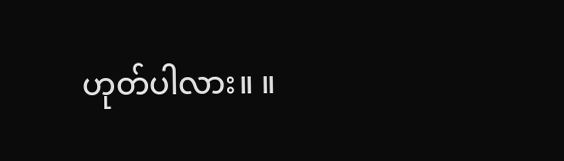ဟုတ်ပါလား။ ။